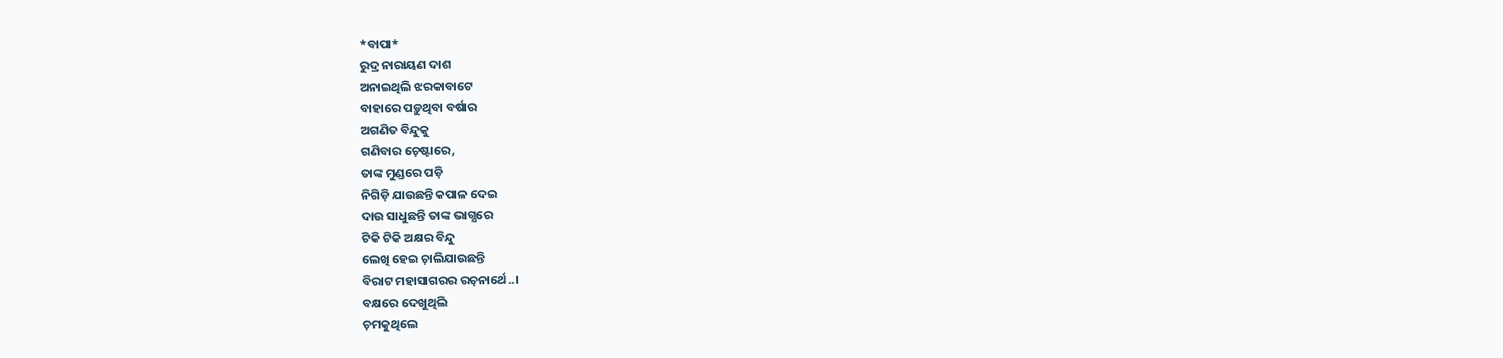*ବାପା*
ରୁଦ୍ର ନାରାୟଣ ଦାଶ
ଅନାଇଥିଲି ଝରକାବାଟେ
ବାହାରେ ପଡ଼ୁଥିବା ବର୍ଷାର
ଅଗଣିତ ବିନ୍ଦୁକୁ
ଗଣିବାର ଚ଼େଷ୍ଟାରେ,
ତାଙ୍କ ମୁଣ୍ଡରେ ପଡ଼ି
ନିଗିଡ଼ି ଯାଉଛନ୍ତି କପାଳ ଦେଇ
ଦାଉ ସାଧୁଛନ୍ତି ତାଙ୍କ ଭାଗ୍ଯରେ
ଟିକି ଟିକି ଅକ୍ଷର ବିନ୍ଦୁ
ଲେଖି ହେଇ ଚ଼ାଲିଯାଉଛନ୍ତି
ବିରାଟ ମହାସାଗରର ରଚ଼ନାର୍ଥେ..।
ବକ୍ଷରେ ଦେଖୁଥିଲି
ଚ଼ମକୁଥିଲେ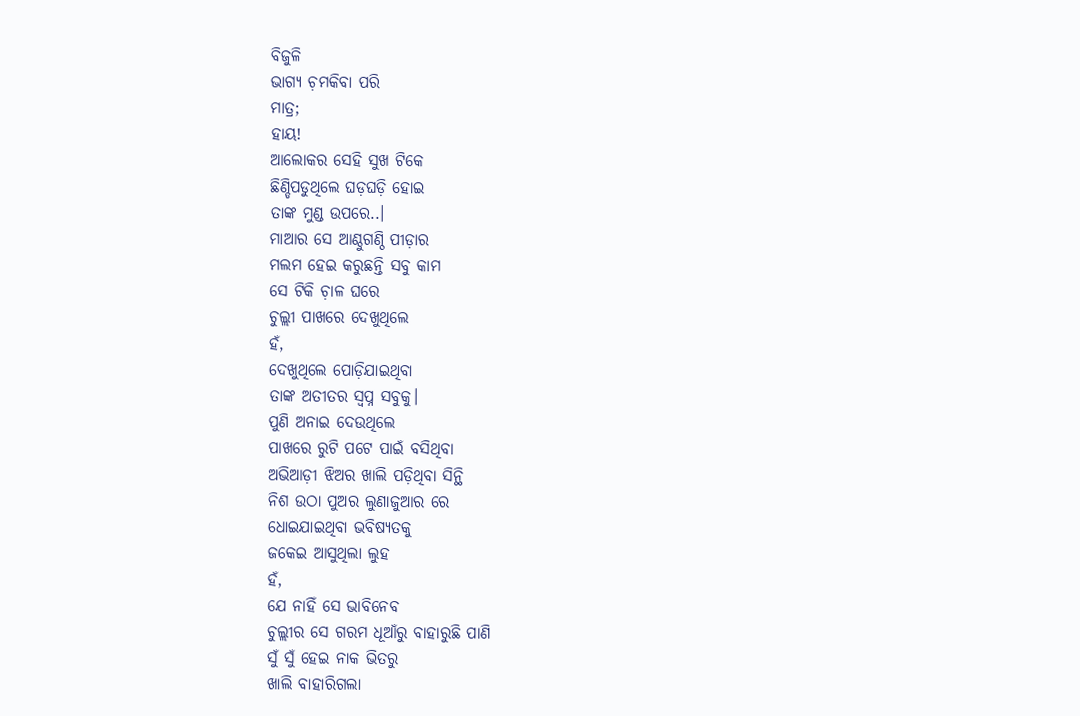ବିଜୁଳି
ଭାଗ୍ଯ ଚ଼ମକିବା ପରି
ମାତ୍ର;
ହାୟ!
ଆଲୋକର ସେହି ସୁଖ ଟିକେ
ଛିଣ୍ଡିପଡୁଥିଲେ ଘଡ଼ଘଡ଼ି ହୋଇ
ତାଙ୍କ ମୁଣ୍ଡ ଉପରେ..।
ମାଆର ସେ ଆଣ୍ଠୁଗଣ୍ଠି ପୀଡ଼ାର
ମଲମ ହେଇ କରୁଛନ୍ତି ସବୁ କାମ
ସେ ଟିକି ଚ଼ାଳ ଘରେ
ଚୁଲ୍ଲୀ ପାଖରେ ଦେଖୁଥିଲେ
ହଁ,
ଦେଖୁଥିଲେ ପୋଡ଼ିଯାଇଥିବା
ତାଙ୍କ ଅତୀତର ସ୍ବପ୍ନ ସବୁକୁ।
ପୁଣି ଅନାଇ ଦେଉଥିଲେ
ପାଖରେ ରୁଟି ପଟେ ପାଇଁ ବସିଥିବା
ଅଭିଆଡ଼ୀ ଝିଅର ଖାଲି ପଡ଼ିଥିବା ସିନ୍ଥି
ନିଶ ଉଠା ପୁଅର ଲୁଣାଜୁଆର ରେ
ଧୋଇଯାଇଥିବା ଭବିଷ୍ଯତକୁ
ଜକେଇ ଆସୁଥିଲା ଲୁହ
ହଁ,
ଯେ ନାହିଁ ସେ ଭାବିନେବ
ଚୁଲ୍ଲୀର ସେ ଗରମ ଧୂଆଁରୁ ବାହାରୁଛି ପାଣି
ସୁଁ ସୁଁ ହେଇ ନାକ ଭିତରୁ
ଖାଲି ବାହାରିଗଲା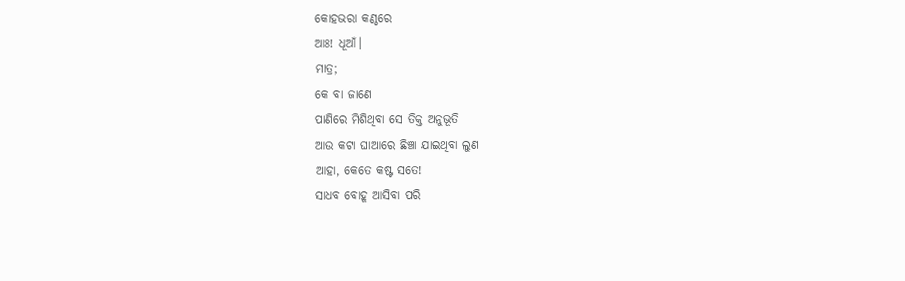କୋହଭରା କଣ୍ଠରେ
ଆଃ! ଧୂଆଁ।
ମାତ୍ର;
କେ ବା ଜାଣେ
ପାଣିରେ ମିଶିଥିବା ସେ ତିକ୍ତ ଅନୁଭୂତି
ଆଉ କଟା ଘାଆରେ ଛିଞ୍ଚା ଯାଇଥିବା ଲୁଣ
ଆହା, କେତେ କଷ୍ଟ ସତେ!
ସାଧବ ବୋହୂ ଆସିବା ପରି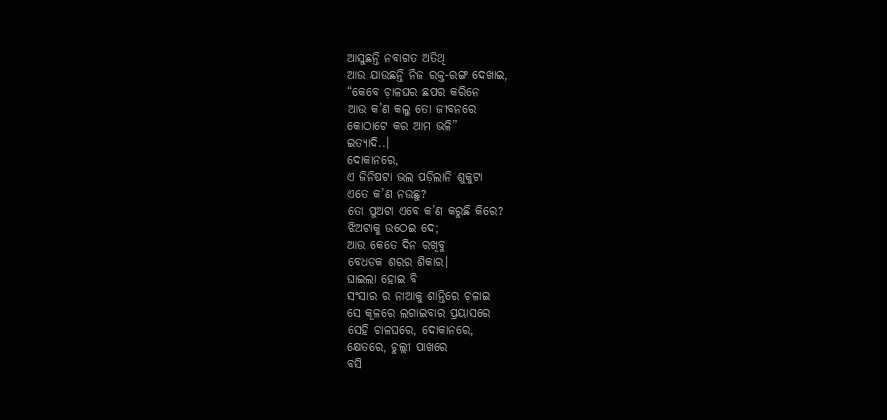ଆସୁଛନ୍ତି ନବାଗତ ଅତିଥି
ଆଉ ଯାଉଛନ୍ତି ନିଜ ରକ୍ତ-ରଙ୍ଗ ଦେଖାଇ,
“କେବେ ଚ଼ାଳଘର ଛପର କରିନେ
ଆଉ କ’ଣ କଲୁ ତୋ ଜୀବନରେ
କୋଠାଟେ କର ଆମ ଭଳି”
ଇତ୍ଯାଦି..।
ଦୋକାନରେ,
ଏ ଜିନିଷଟା ଭଲ ପଡ଼ିଲାନି ଶୁକୁଟା
ଏତେ କ’ଣ ନଉଛୁ?
ତୋ ପୁଅଟା ଏବେ କ’ଣ କରୁଛି କିରେ?
ଝିଅଟାକୁ ଉଠେଇ ଦେ;
ଆଉ କେତେ ଦିନ ରଖିବୁ
ବେଧଡକ ଶରର ଶିକାର।
ଘାଇଲା ହୋଇ ବି
ସଂସାର ର ନାଆକୁ ଶାନ୍ତିରେ ଚ଼ଳାଇ
ସେ କୂଳରେ ଲଗାଇବାର ପ୍ରୟାସରେ
ସେହି ଚାଳଘରେ, ଦୋକାନରେ,
କ୍ଷେତରେ, ଚୁଲ୍ଲୀ ପାଖରେ
ବସି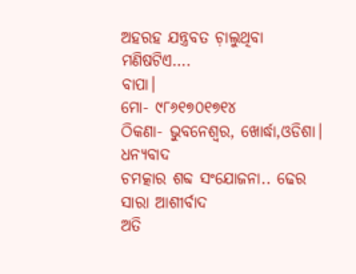ଅହରହ ଯନ୍ତ୍ରବତ ଚ଼ାଲୁଥିବା
ମଣିଷଟିଏ….
ବାପା।
ମୋ- ୯୮୬୧୭୦୧୭୧୪
ଠିକଣା- ଭୁବନେଶ୍ବର, ଖୋର୍ଦ୍ଧା,ଓଡିଶା।
ଧନ୍ୟବାଦ
ଚମତ୍କାର ଶବ୍ଦ ସଂଯୋଜନା.. ଢେର ସାରା ଆଶୀର୍ବାଦ
ଅତି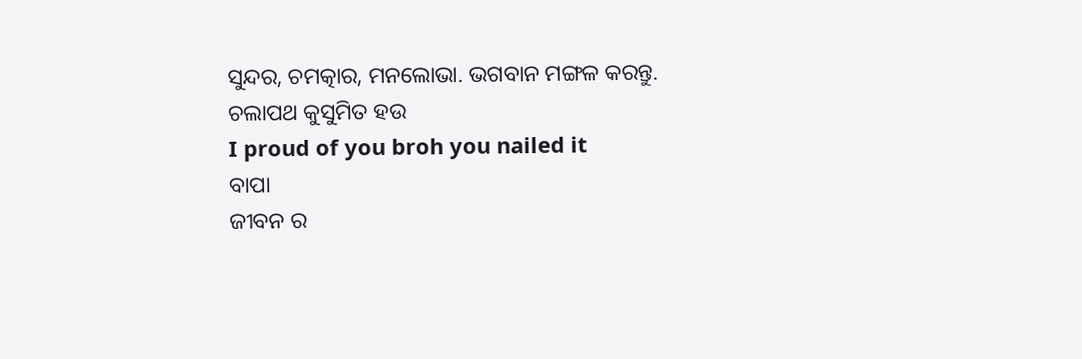ସୁନ୍ଦର, ଚମତ୍କାର, ମନଲୋଭା. ଭଗବାନ ମଙ୍ଗଳ କରନ୍ତୁ. ଚଲାପଥ କୁସୁମିତ ହଉ
I proud of you broh you nailed it
ବାପା
ଜୀବନ ର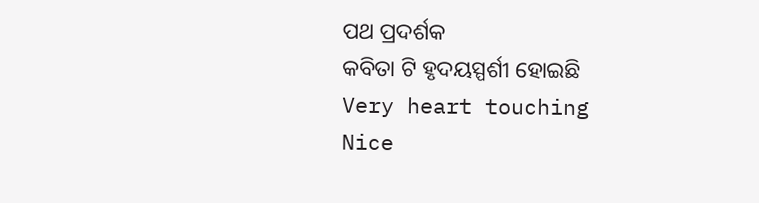ପଥ ପ୍ରଦର୍ଶକ
କବିତା ଟି ହୃଦୟସ୍ପର୍ଶୀ ହୋଇଛି
Very heart touching
Nice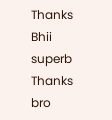Thanks Bhii
superb
Thanks bro